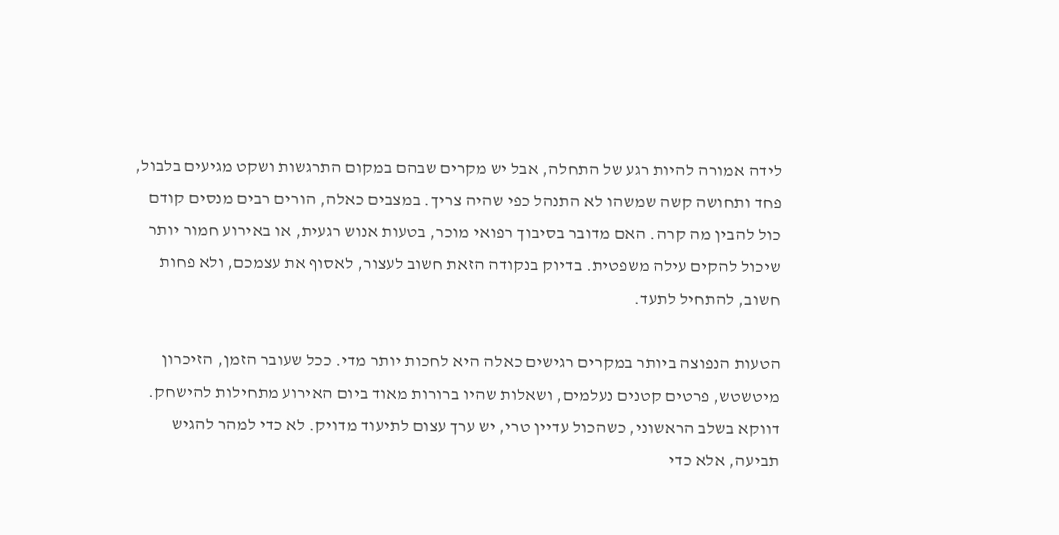לידה אמורה להיות רגע של התחלה, אבל יש מקרים שבהם במקום התרגשות ושקט מגיעים בלבול, פחד ותחושה קשה שמשהו לא התנהל כפי שהיה צריך. במצבים כאלה, הורים רבים מנסים קודם כול להבין מה קרה. האם מדובר בסיבוך רפואי מוכר, בטעות אנוש רגעית, או באירוע חמור יותר שיכול להקים עילה משפטית. בדיוק בנקודה הזאת חשוב לעצור, לאסוף את עצמכם, ולא פחות חשוב, להתחיל לתעד.

הטעות הנפוצה ביותר במקרים רגישים כאלה היא לחכות יותר מדי. ככל שעובר הזמן, הזיכרון מיטשטש, פרטים קטנים נעלמים, ושאלות שהיו ברורות מאוד ביום האירוע מתחילות להישחק. דווקא בשלב הראשוני, כשהכול עדיין טרי, יש ערך עצום לתיעוד מדויק. לא כדי למהר להגיש תביעה, אלא כדי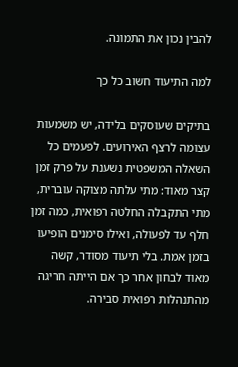להבין נכון את התמונה.

למה התיעוד חשוב כל כך

בתיקים שעוסקים בלידה, יש משמעות עצומה לרצף האירועים. לפעמים כל השאלה המשפטית נשענת על פרק זמן קצר מאוד: מתי עלתה מצוקה עוברית, מתי התקבלה החלטה רפואית, כמה זמן חלף עד לפעולה, ואילו סימנים הופיעו בזמן אמת. בלי תיעוד מסודר, קשה מאוד לבחון אחר כך אם הייתה חריגה מהתנהלות רפואית סבירה.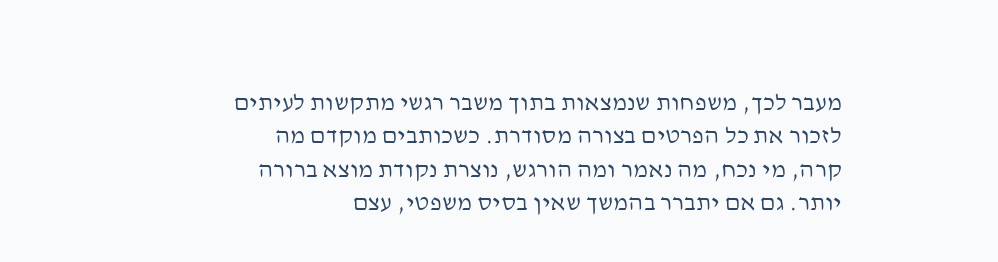מעבר לכך, משפחות שנמצאות בתוך משבר רגשי מתקשות לעיתים לזכור את כל הפרטים בצורה מסודרת. כשכותבים מוקדם מה קרה, מי נכח, מה נאמר ומה הורגש, נוצרת נקודת מוצא ברורה יותר. גם אם יתברר בהמשך שאין בסיס משפטי, עצם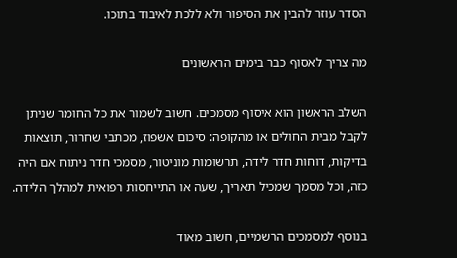הסדר עוזר להבין את הסיפור ולא ללכת לאיבוד בתוכו.

מה צריך לאסוף כבר בימים הראשונים

השלב הראשון הוא איסוף מסמכים. חשוב לשמור את כל החומר שניתן לקבל מבית החולים או מהקופה: סיכום אשפוז, מכתבי שחרור, תוצאות בדיקות, דוחות חדר לידה, תרשומות מוניטור, מסמכי חדר ניתוח אם היה כזה, וכל מסמך שמכיל תאריך, שעה או התייחסות רפואית למהלך הלידה.

בנוסף למסמכים הרשמיים, חשוב מאוד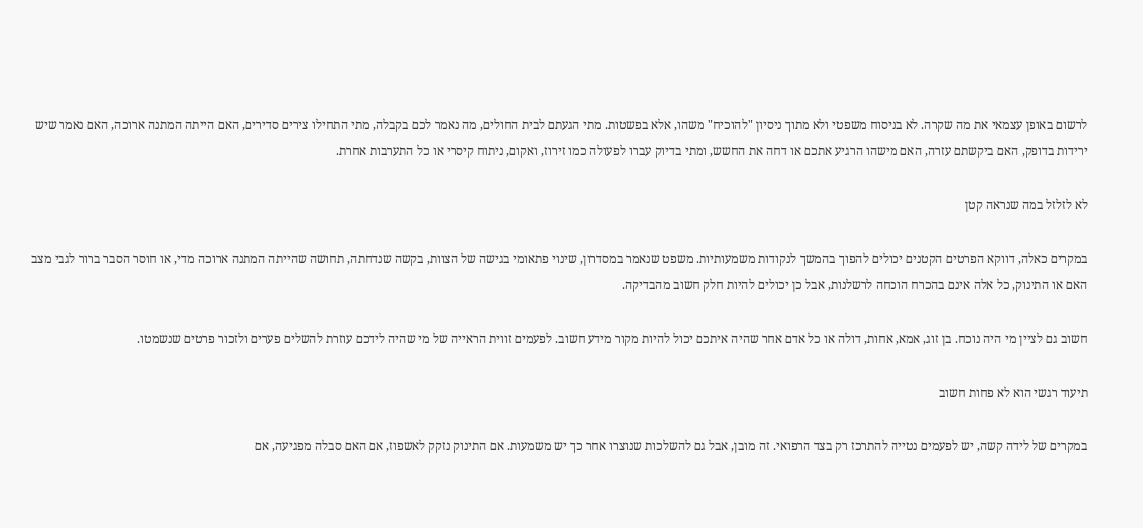לרשום באופן עצמאי את מה שקרה. לא בניסוח משפטי ולא מתוך ניסיון "להוכיח" משהו, אלא בפשטות. מתי הגעתם לבית החולים, מה נאמר לכם בקבלה, מתי התחילו צירים סדירים, האם הייתה המתנה ארוכה, האם נאמר שיש ירידות בדופק, האם ביקשתם עזרה, האם מישהו הרגיע אתכם או דחה את החשש, ומתי בדיוק עברו לפעולה כמו זירוז, ואקום, ניתוח קיסרי או כל התערבות אחרת.

לא לזלזל במה שנראה קטן

במקרים כאלה, דווקא הפרטים הקטנים יכולים להפוך בהמשך לנקודות משמעותיות. משפט שנאמר במסדרון, שינוי פתאומי בגישה של הצוות, בקשה שנדחתה, תחושה שהייתה המתנה ארוכה מדי, או חוסר הסבר ברור לגבי מצב האם או התינוק, כל אלה אינם בהכרח הוכחה לרשלנות, אבל כן יכולים להיות חלק חשוב מהבדיקה.

חשוב גם לציין מי היה נוכח. בן זוג, אמא, אחות, דולה או כל אדם אחר שהיה איתכם יכול להיות מקור מידע חשוב. לפעמים זווית הראייה של מי שהיה לידכם עוזרת להשלים פערים ולזכור פרטים שנשמטו.

תיעוד רגשי הוא לא פחות חשוב

במקרים של לידה קשה, יש לפעמים נטייה להתרכז רק בצד הרפואי. זה מובן, אבל גם להשלכות שנוצרו אחר כך יש משמעות. אם התינוק נזקק לאשפוז, אם האם סבלה מפגיעה, אם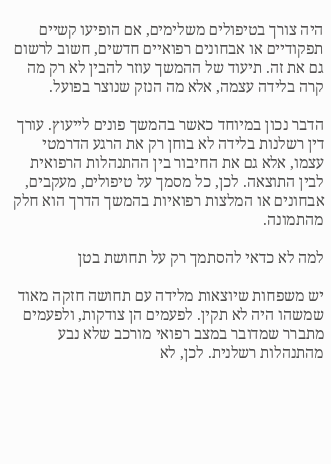היה צורך בטיפולים משלימים, אם הופיעו קשיים תפקודיים או אבחונים רפואיים חדשים, חשוב לרשום גם את זה. תיעוד של ההמשך עוזר להבין לא רק מה קרה בלידה עצמה, אלא מה הנזק שנוצר בפועל.

הדבר נכון במיוחד כאשר בהמשך פונים לייעוץ. עורך דין רשלנות בלידה לא בוחן רק את הרגע הדרמטי עצמו, אלא גם את החיבור בין ההתנהלות הרפואית לבין התוצאה. לכן, כל מסמך על טיפולים, מעקבים, אבחונים או המלצות רפואיות בהמשך הדרך הוא חלק מהתמונה.

למה לא כדאי להסתמך רק על תחושת בטן

יש משפחות שיוצאות מלידה עם תחושה חזקה מאוד שמשהו היה לא תקין. לפעמים הן צודקות, ולפעמים מתברר שמדובר במצב רפואי מורכב שלא נבע מהתנהלות רשלנית. לכן, לא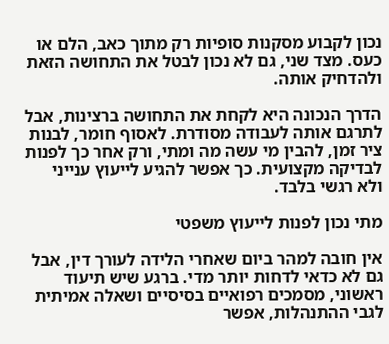נכון לקבוע מסקנות סופיות רק מתוך כאב, הלם או כעס. מצד שני, גם לא נכון לבטל את התחושה הזאת ולהדחיק אותה.

הדרך הנכונה היא לקחת את התחושה ברצינות, אבל לתרגם אותה לעבודה מסודרת. לאסוף חומר, לבנות ציר זמן, להבין מי עשה מה ומתי, ורק אחר כך לפנות לבדיקה מקצועית. כך אפשר להגיע לייעוץ ענייני ולא רגשי בלבד.

מתי נכון לפנות לייעוץ משפטי

אין חובה למהר ביום שאחרי הלידה לעורך דין, אבל גם לא כדאי לדחות יותר מדי. ברגע שיש תיעוד ראשוני, מסמכים רפואיים בסיסיים ושאלה אמיתית לגבי ההתנהלות, אפשר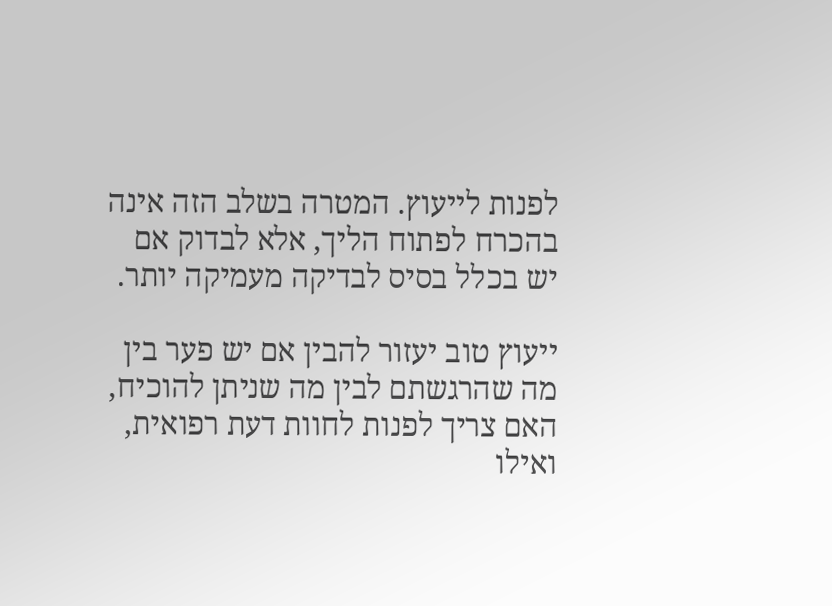לפנות לייעוץ. המטרה בשלב הזה אינה בהכרח לפתוח הליך, אלא לבדוק אם יש בכלל בסיס לבדיקה מעמיקה יותר.

ייעוץ טוב יעזור להבין אם יש פער בין מה שהרגשתם לבין מה שניתן להוכיח, האם צריך לפנות לחוות דעת רפואית, ואילו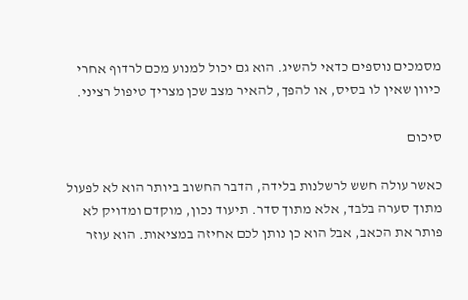מסמכים נוספים כדאי להשיג. הוא גם יכול למנוע מכם לרדוף אחרי כיוון שאין לו בסיס, או להפך, להאיר מצב שכן מצריך טיפול רציני.

סיכום

כאשר עולה חשש לרשלנות בלידה, הדבר החשוב ביותר הוא לא לפעול מתוך סערה בלבד, אלא מתוך סדר. תיעוד נכון, מוקדם ומדויק לא פותר את הכאב, אבל הוא כן נותן לכם אחיזה במציאות. הוא עוזר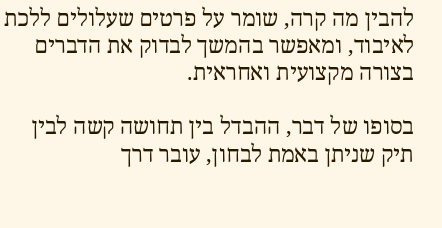להבין מה קרה, שומר על פרטים שעלולים ללכת לאיבוד, ומאפשר בהמשך לבדוק את הדברים בצורה מקצועית ואחראית.

בסופו של דבר, ההבדל בין תחושה קשה לבין תיק שניתן באמת לבחון, עובר דרך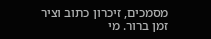מסמכים, זיכרון כתוב וציר זמן ברור. מי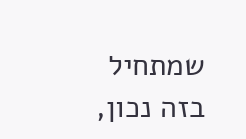שמתחיל בזה נכון,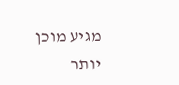מגיע מוכן יותר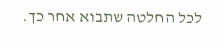לכל החלטה שתבוא אחר כך.